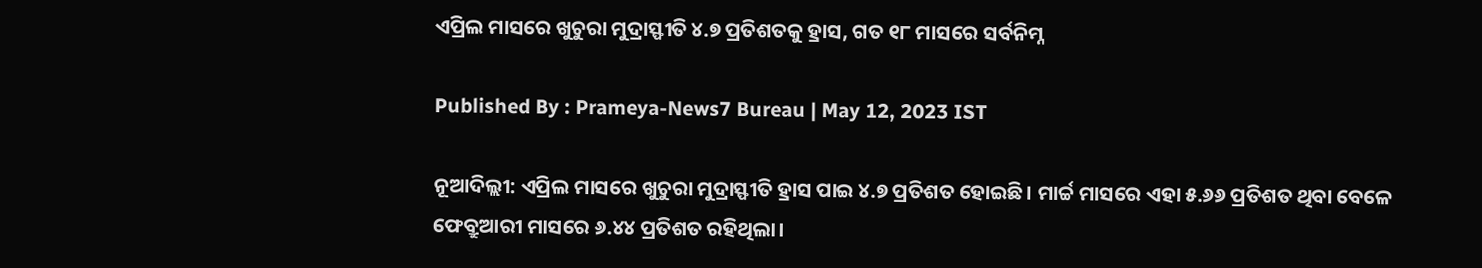ଏପ୍ରିଲ ମାସରେ ଖୁଚୁରା ମୁଦ୍ରାସ୍ଫୀତି ୪.୭ ପ୍ରତିଶତକୁ ହ୍ରାସ, ଗତ ୧୮ ମାସରେ ସର୍ବନିମ୍ନ

Published By : Prameya-News7 Bureau | May 12, 2023 IST

ନୂଆଦିଲ୍ଲୀ: ଏପ୍ରିଲ ମାସରେ ଖୁଚୁରା ମୁଦ୍ରାସ୍ଫୀତି ହ୍ରାସ ପାଇ ୪.୭ ପ୍ରତିଶତ ହୋଇଛି। ମାର୍ଚ୍ଚ ମାସରେ ଏହା ୫.୬୬ ପ୍ରତିଶତ ଥିବା ବେଳେ ଫେବ୍ରୁଆରୀ ମାସରେ ୬.୪୪ ପ୍ରତିଶତ ରହିଥିଲା।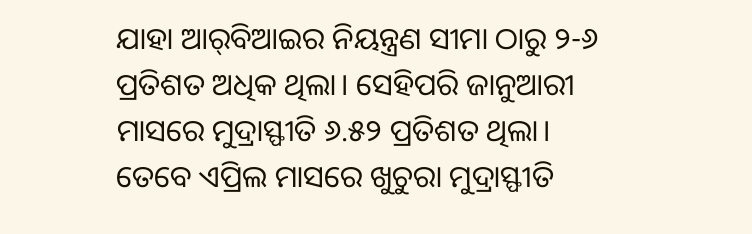ଯାହା ଆର୍‌ବିଆଇର ନିୟନ୍ତ୍ରଣ ସୀମା ଠାରୁ ୨-୬ ପ୍ରତିଶତ ଅଧିକ ଥିଲା। ସେହିପରି ଜାନୁଆରୀ ମାସରେ ମୁଦ୍ରାସ୍ଫୀତି ୬.୫୨ ପ୍ରତିଶତ ଥିଲା। ତେବେ ଏପ୍ରିଲ ମାସରେ ଖୁଚୁରା ମୁଦ୍ରାସ୍ଫୀତି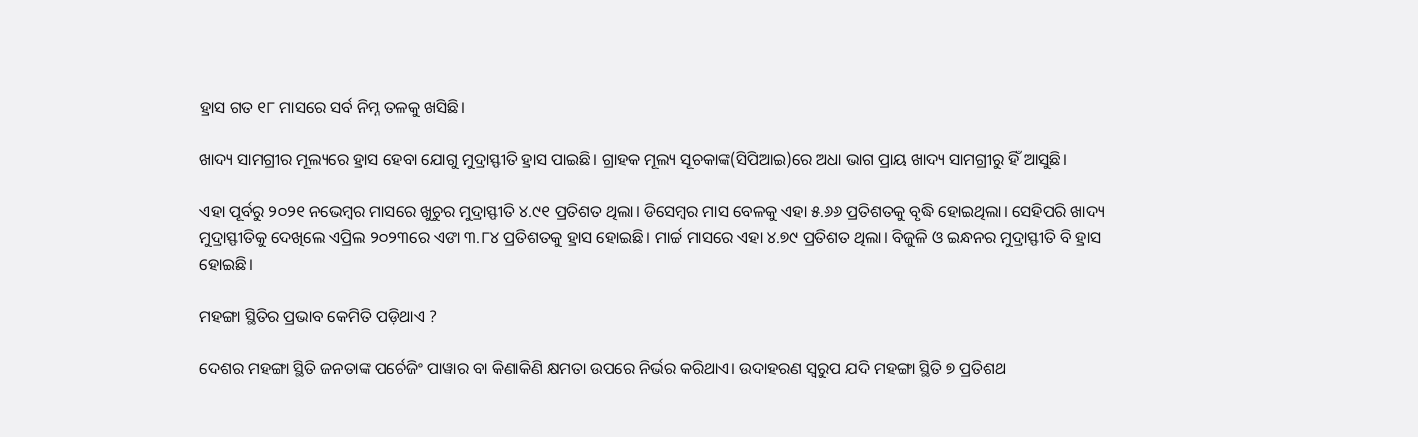ହ୍ରାସ ଗତ ୧୮ ମାସରେ ସର୍ବ ନିମ୍ନ ତଳକୁ ଖସିଛି।

ଖାଦ୍ୟ ସାମଗ୍ରୀର ମୂଲ୍ୟରେ ହ୍ରାସ ହେବା ଯୋଗୁ ମୁଦ୍ରାସ୍ଫୀତି ହ୍ରାସ ପାଇଛି। ଗ୍ରାହକ ମୂଲ୍ୟ ସୂଚକାଙ୍କ(ସିପିଆଇ)ରେ ଅଧା ଭାଗ ପ୍ରାୟ ଖାଦ୍ୟ ସାମଗ୍ରୀରୁ ହିଁ ଆସୁଛି।

ଏହା ପୂର୍ବରୁ ୨୦୨୧ ନଭେମ୍ବର ମାସରେ ଖୁଚୁର ମୁଦ୍ରାସ୍ଫୀତି ୪.୯୧ ପ୍ରତିଶତ ଥିଲା। ଡିସେମ୍ବର ମାସ ବେଳକୁ ଏହା ୫.୬୬ ପ୍ରତିଶତକୁ ବୃଦ୍ଧି ହୋଇଥିଲା। ସେହିପରି ଖାଦ୍ୟ ମୁଦ୍ରାସ୍ଫୀତିକୁ ଦେଖିଲେ ଏପ୍ରିଲ ୨୦୨୩ରେ ଏଙା ୩.୮୪ ପ୍ରତିଶତକୁ ହ୍ରାସ ହୋଇଛି। ମାର୍ଚ୍ଚ ମାସରେ ଏହା ୪.୭୯ ପ୍ରତିଶତ ଥିଲା। ବିଜୁଳି ଓ ଇନ୍ଧନର ମୁଦ୍ରାସ୍ଫୀତି ବି ହ୍ରାସ ହୋଇଛି।

ମହଙ୍ଗା ସ୍ଥିତିର ପ୍ରଭାବ କେମିତି ପଡ଼ିଥାଏ ?

ଦେଶର ମହଙ୍ଗା ସ୍ଥିତି ଜନତାଙ୍କ ପର୍ଚେଜିଂ ପାୱାର ବା କିଣାକିଣି କ୍ଷମତା ଉପରେ ନିର୍ଭର କରିଥାଏ। ଉଦାହରଣ ସ୍ୱରୁପ ଯଦି ମହଙ୍ଗା ସ୍ଥିତି ୭ ପ୍ରତିଶଥ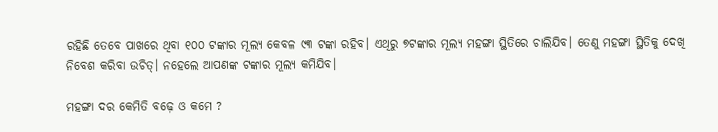ରହିଛି ତେବେ ପାଖରେ ଥିବା ୧୦୦ ଟଙ୍କାର ମୂଲ୍ୟ କେବଳ ୯୩ ଟଙ୍କା ରହିବ। ଏଥିରୁ ୭ଟଙ୍କାର ମୂଲ୍ୟ ମହଙ୍ଗା ସ୍ଥିତିରେ ଚାଲିଯିବ। ତେଣୁ ମହଙ୍ଗା ସ୍ଥିତିକୁ ଦେଖି ନିବେଶ କରିବା ଉଚିତ୍। ନହେଲେ ଆପଣଙ୍କ ଟଙ୍କାର ମୂଲ୍ୟ କମିଯିବ।

ମହଙ୍ଗା ଦର କେମିତି ବଢ଼େ ଓ କମେ ?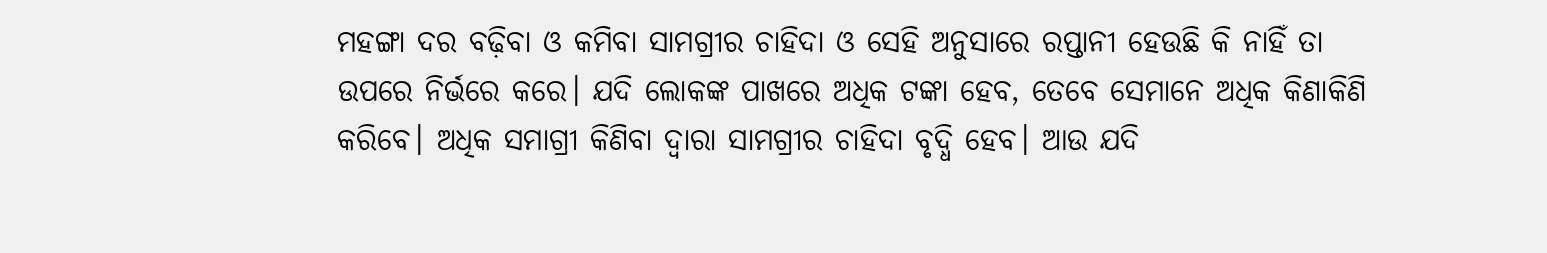ମହଙ୍ଗା ଦର ବଢ଼ିବା ଓ କମିବା ସାମଗ୍ରୀର ଚାହିଦା ଓ ସେହି ଅନୁସାରେ ରପ୍ତାନୀ ହେଉଛି କି ନାହିଁ ତା ଉପରେ ନିର୍ଭରେ କରେ। ଯଦି ଲୋକଙ୍କ ପାଖରେ ଅଧିକ ଟଙ୍କା ହେବ, ତେବେ ସେମାନେ ଅଧିକ କିଣାକିଣି କରିବେ। ଅଧିକ ସମାଗ୍ରୀ କିଣିବା ଦ୍ୱାରା ସାମଗ୍ରୀର ଚାହିଦା ବୃଦ୍ଧି ହେବ। ଆଉ ଯଦି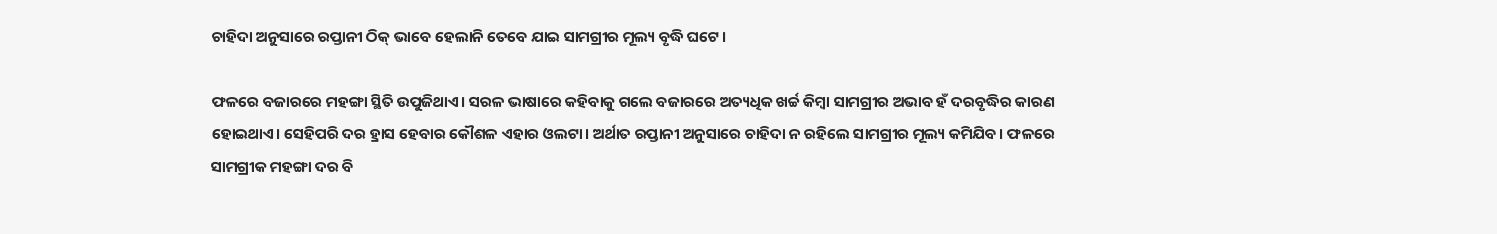ଚାହିଦା ଅନୁସାରେ ରପ୍ତାନୀ ଠିକ୍ ଭାବେ ହେଲାନି ତେବେ ଯାଇ ସାମଗ୍ରୀର ମୂଲ୍ୟ ବୃଦ୍ଧି ଘଟେ।

ଫଳରେ ବଜାରରେ ମହଙ୍ଗା ସ୍ଥିତି ଉପୁଜିଥାଏ। ସରଳ ଭାଷାରେ କହିବାକୁ ଗଲେ ବଜାରରେ ଅତ୍ୟଧିକ ଖର୍ଚ୍ଚ କିମ୍ବା ସାମଗ୍ରୀର ଅଭାବ ହଁ ଦରବୃଦ୍ଧିର କାରଣ ହୋଇଥାଏ। ସେହିପରି ଦର ହ୍ରାସ ହେବାର କୌଶଳ ଏହାର ଓଲଟା। ଅର୍ଥାତ ରପ୍ତାନୀ ଅନୁସାରେ ଚାହିଦା ନ ରହିଲେ ସାମଗ୍ରୀର ମୂଲ୍ୟ କମିଯିବ। ଫଳରେ ସାମଗ୍ରୀକ ମହଙ୍ଗା ଦର ବି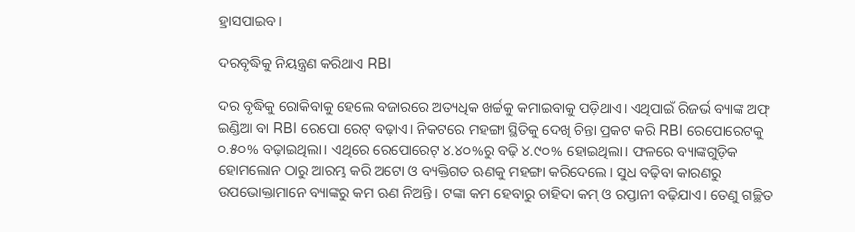ହ୍ରାସପାଇବ।

ଦରବୃଦ୍ଧିକୁ ନିୟନ୍ତ୍ରଣ କରିଥାଏ RBI

ଦର ବୃଦ୍ଧିକୁ ରୋକିବାକୁ ହେଲେ ବଜାରରେ ଅତ୍ୟଧିକ ଖର୍ଚ୍ଚକୁ କମାଇବାକୁ ପଡ଼ିଥାଏ। ଏଥିପାଇଁ ରିଜର୍ଭ ବ୍ୟାଙ୍କ ଅଫ୍ ଇଣ୍ଡିଆ ବା RBI ରେପୋ ରେଟ୍ ବଢ଼ାଏ। ନିକଟରେ ମହଙ୍ଗା ସ୍ଥିତିକୁ ଦେଖି ଚିନ୍ତା ପ୍ରକଟ କରି RBI ରେପୋରେଟକୁ ୦.୫୦% ବଢ଼ାଇଥିଲା। ଏଥିରେ ରେପୋରେଟ୍ ୪.୪୦%ରୁ ବଢ଼ି ୪.୯୦% ହୋଇଥିଲା। ଫଳରେ ବ୍ୟାଙ୍କଗୁଡ଼ିକ ହୋମଲୋନ ଠାରୁ ଆରମ୍ଭ କରି ଅଟୋ ଓ ବ୍ୟକ୍ତିଗତ ଋଣକୁ ମହଙ୍ଗା କରିଦେଲେ। ସୁଧ ବଢ଼ିବା କାରଣରୁ ଉପଭୋକ୍ତାମାନେ ବ୍ୟାଙ୍କରୁ କମ ଋଣ ନିଅନ୍ତି। ଟଙ୍କା କମ ହେବାରୁ ଚାହିଦା କମ୍ ଓ ରପ୍ତାନୀ ବଢ଼ିଯାଏ। ତେଣୁ ଗଚ୍ଛିତ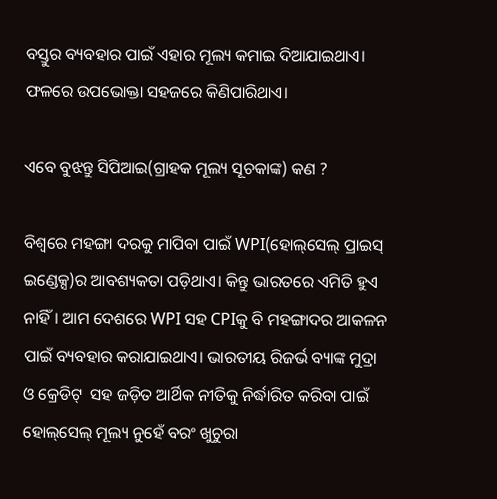ବସ୍ତୁର ବ୍ୟବହାର ପାଇଁ ଏହାର ମୂଲ୍ୟ କମାଇ ଦିଆଯାଇଥାଏ। ଫଳରେ ଉପଭୋକ୍ତା ସହଜରେ କିଣିପାରିଥାଏ।

ଏବେ ବୁଝନ୍ତୁ ସିପିଆଇ(ଗ୍ରାହକ ମୂଲ୍ୟ ସୂଚକାଙ୍କ) କଣ ?

ବିଶ୍ୱରେ ମହଙ୍ଗା ଦରକୁ ମାପିବା ପାଇଁ WPI(ହୋଲ୍‌ସେଲ୍ ପ୍ରାଇସ୍ ଇଣ୍ଡେକ୍ସ)ର ଆବଶ୍ୟକତା ପଡ଼ିଥାଏ। କିନ୍ତୁ ଭାରତରେ ଏମିତି ହୁଏ ନାହିଁ। ଆମ ଦେଶରେ WPI ସହ CPIକୁ ବି ମହଙ୍ଗାଦର ଆକଳନ ପାଇଁ ବ୍ୟବହାର କରାଯାଇଥାଏ। ଭାରତୀୟ ରିଜର୍ଭ ବ୍ୟାଙ୍କ ମୁଦ୍ରା ଓ କ୍ରେଡିଟ୍  ସହ ଜଡ଼ିତ ଆର୍ଥିକ ନୀତିକୁ ନିର୍ଦ୍ଧାରିତ କରିବା ପାଇଁ ହୋଲ୍‌ସେଲ୍ ମୂଲ୍ୟ ନୁହେଁ ବରଂ ଖୁଚୁରା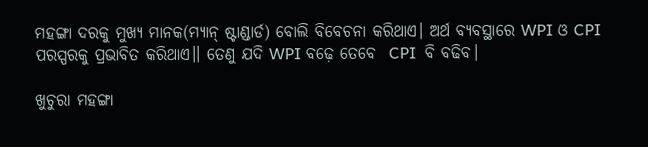ମହଙ୍ଗା ଦରକୁ ମୁଖ୍ୟ ମାନକ(ମ୍ୟାନ୍ ଷ୍ଟାଣ୍ଡାର୍ଡ) ବୋଲି ବିବେଚନା କରିଥାଏ। ଅର୍ଥ ବ୍ୟବସ୍ଥାରେ WPI ଓ CPI ପରସ୍ପରକୁ ପ୍ରଭାବିତ କରିଥାଏ।। ତେଣୁ ଯଦି WPI ବଢ଼େ ତେବେ  CPI  ବି ବଢିବ।

ଖୁଚୁରା ମହଙ୍ଗା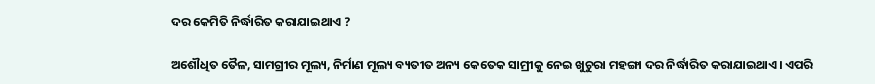ଦର କେମିତି ନିର୍ଦ୍ଧାରିତ କରାଯାଇଥାଏ ?

ଅଶୌଧିତ ତୈଳ, ସାମଗ୍ରୀର ମୂଲ୍ୟ, ନିର୍ମାଣ ମୂଲ୍ୟ ବ୍ୟତୀତ ଅନ୍ୟ କେତେକ ସାମ୍ରୀକୁ ନେଇ ଖୁଚୁରା ମହଙ୍ଗା ଦର ନିର୍ଦ୍ଧାରିତ କରାଯାଇଥାଏ। ଏପରି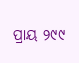ପ୍ରାୟ ୨୯୯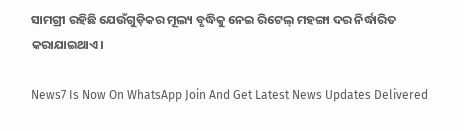ସାମଗ୍ରୀ ରହିଛି ଯେଉଁଗୁଡ଼ିକର ମୂଲ୍ୟ ବୃଦ୍ଧିକୁ ନେଇ ରିଟେଲ୍ ମହଙ୍ଗା ଦର ନିର୍ଦ୍ଧାରିତ କରାଯାଇଥାଏ।

News7 Is Now On WhatsApp Join And Get Latest News Updates Delivered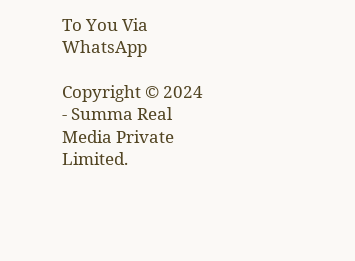To You Via WhatsApp

Copyright © 2024 - Summa Real Media Private Limited.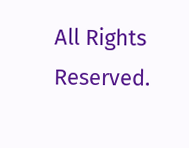All Rights Reserved.